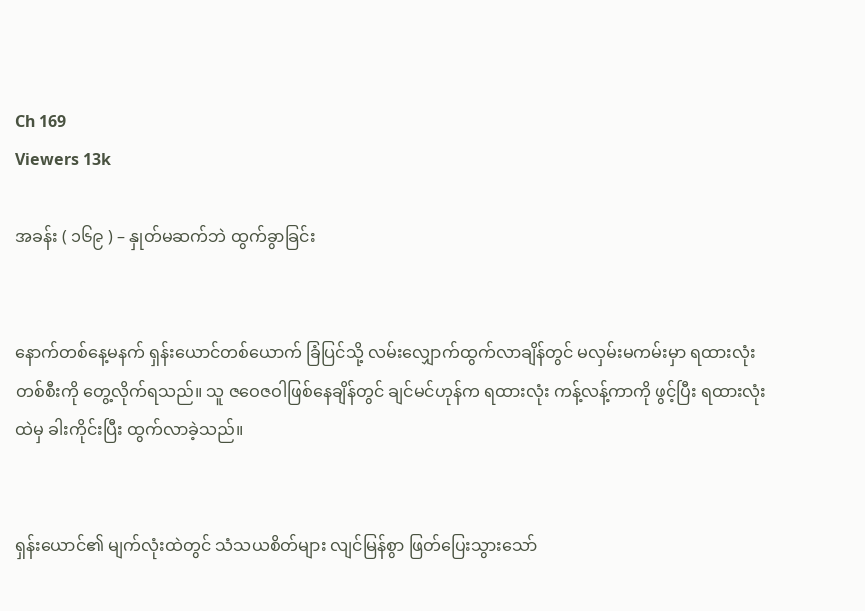Ch 169
Viewers 13k

အခန်း ( ၁၆၉ ) – နှုတ်မဆက်ဘဲ ထွက်ခွာခြင်း


နောက်တစ်နေ့မနက် ရှန်းယောင်တစ်ယောက် ခြံပြင်သို့ လမ်းလျှောက်ထွက်လာချိန်တွင် မလှမ်းမကမ်းမှာ ရထားလုံး တစ်စီးကို တွေ့လိုက်ရသည်။ သူ ဇဝေဇဝါဖြစ်နေချိန်တွင် ချင်မင်ဟုန်က ရထားလုံး ကန့်လန့်ကာကို ဖွင့်ပြီး ရထားလုံးထဲမှ ခါးကိုင်းပြီး ထွက်လာခဲ့သည်။


ရှန်းယောင်၏ မျက်လုံးထဲတွင် သံသယစိတ်များ လျင်မြန်စွာ ဖြတ်ပြေးသွားသော်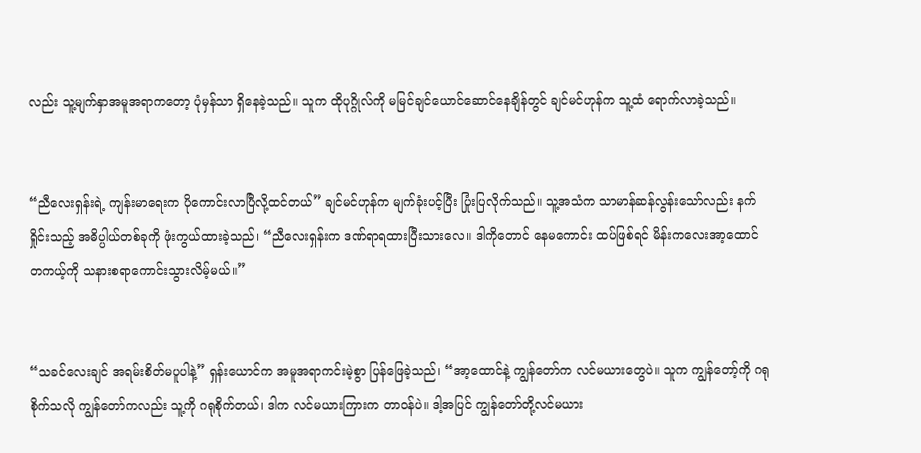လည်း သူ့မျက်နှာအမူအရာကတော့ ပုံမှန်သာ ရှိနေခဲ့သည်။ သူက ထိုပုဂ္ဂိုလ်ကို မမြင်ချင်ယောင်ဆောင်နေချိန်တွင် ချင်မင်ဟုန်က သူ့ထံ ရောက်လာခဲ့သည်။


“ညီလေးရှန်းရဲ့ ကျန်းမာရေးက ပိုကောင်းလာပြီလို့ထင်တယ်” ချင်မင်ဟုန်က မျက်ခုံးပင့်ပြီး ပြုံးပြလိုက်သည်။ သူ့အသံက သာမာန်ဆန်လွန်းသော်လည်း နက်ရှိုင်းသည့် အဓိပ္ပါယ်တစ်ခုကို ဖုံးကွယ်ထားခဲ့သည်၊ “ညီလေးရှန်းက ဒဏ်ရာရထားပြီးသားလေ။ ဒါကိုတောင် နေမကောင်း ထပ်ဖြစ်ရင် မိန်းကလေးအာ့ထောင် တကယ့်ကို သနားစရာကောင်းသွားလိမ့်မယ်။”


“သခင်လေးချင် အရမ်းစိတ်မပူပါနဲ့” ရှန်းယောင်က အမူအရာကင်းမဲ့စွာ ပြန်ဖြေခဲ့သည်၊ “အာ့ထောင်နဲ့ ကျွန်တော်က လင်မယားတွေပဲ။ သူက ကျွန်တော့်ကို ဂရုစိုက်သလို ကျွန်တော်ကလည်း သူ့ကို ဂရုစိုက်တယ်၊ ဒါက လင်မယားကြားက တာဝန်ပဲ။ ဒါ့အပြင် ကျွန်တော်တို့လင်မယား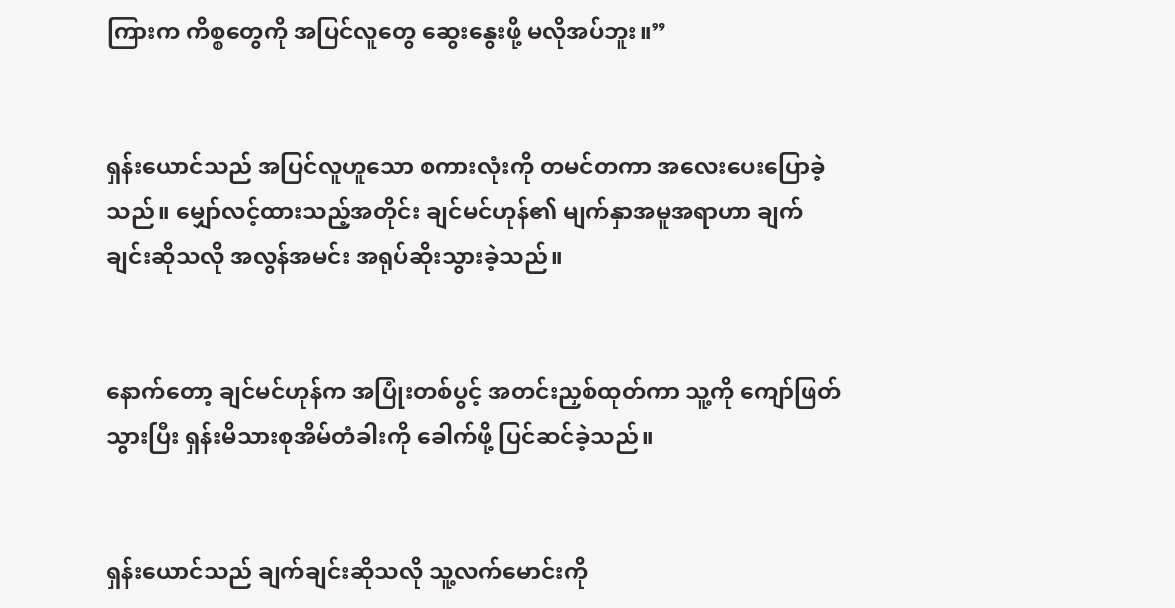ကြားက ကိစ္စတွေကို အပြင်လူတွေ ဆွေးနွေးဖို့ မလိုအပ်ဘူး။”


ရှန်းယောင်သည် အပြင်လူဟူသော စကားလုံးကို တမင်တကာ အလေးပေးပြောခဲ့သည်။ မျှော်လင့်ထားသည့်အတိုင်း ချင်မင်ဟုန်၏ မျက်နှာအမူအရာဟာ ချက်ချင်းဆိုသလို အလွန်အမင်း အရုပ်ဆိုးသွားခဲ့သည်။


နောက်တော့ ချင်မင်ဟုန်က အပြုံးတစ်ပွင့် အတင်းညှစ်ထုတ်ကာ သူ့ကို ကျော်ဖြတ်သွားပြီး ရှန်းမိသားစုအိမ်တံခါးကို ခေါက်ဖို့ ပြင်ဆင်ခဲ့သည်။


ရှန်းယောင်သည် ချက်ချင်းဆိုသလို သူ့လက်မောင်းကို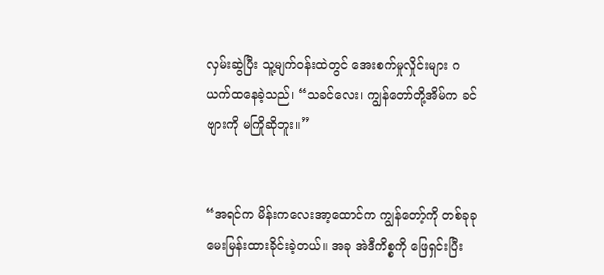လှမ်းဆွဲပြီး သူ့မျက်ဝန်းထဲတွင် အေးစက်မှုလှိုင်းများ ဂယက်ထနေခဲ့သည်၊ “သခင်လေး၊ ကျွန်တော်တို့အိမ်က ခင်ဗျားကို မကြိုဆိုဘူး။”


“အရင်က မိန်းကလေးအာ့ထောင်က ကျွန်တော့်ကို တစ်ခုခု မေးမြန်းထားခိုင်းခဲ့တယ်။ အခု အဲဒီကိစ္စကို ဖြေရှင်းပြီး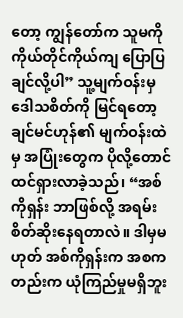တော့ ကျွန်တော်က သူမကို ကိုယ်တိုင်ကိုယ်ကျ ပြောပြချင်လို့ပါ” သူ့မျက်ဝန်းမှ ဒေါသစိတ်ကို မြင်ရတော့ ချင်မင်ဟုန်၏ မျက်ဝန်းထဲမှ အပြုံးတွေက ပိုလို့တောင် ထင်ရှားလာခဲ့သည်၊ “အစ်ကိုရှန်း ဘာဖြစ်လို့ အရမ်းစိတ်ဆိုးနေရတာလဲ။ ဒါမှမဟုတ် အစ်ကိုရှန်းက အစကတည်းက ယုံကြည်မှုမရှိဘူး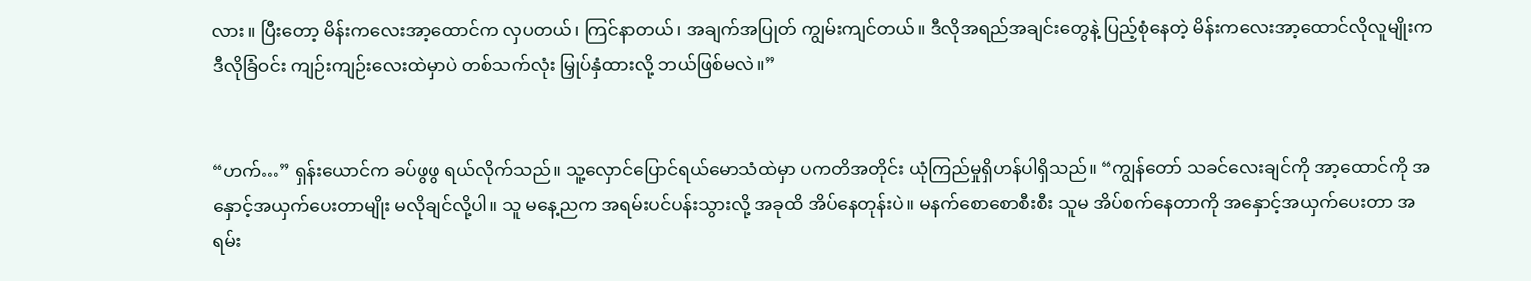လား။ ပြီး‌တော့ မိန်းကလေးအာ့ထောင်က လှပတယ်၊ ကြင်နာတယ်၊ အချက်အပြုတ် ကျွမ်းကျင်တယ်။ ဒီလိုအရည်အချင်းတွေနဲ့ ပြည့်စုံနေတဲ့ မိန်းကလေးအာ့ထောင်လိုလူမျိုးက ဒီလိုခြံဝင်း ကျဉ်းကျဉ်းလေးထဲမှာပဲ တစ်သက်လုံး မြှုပ်နှံထားလို့ ဘယ်ဖြစ်မလဲ။”


“ဟက်…” ရှန်းယောင်က ခပ်ဖွဖွ ရယ်လိုက်သည်။ သူ့လှောင်ပြောင်ရယ်မောသံထဲမှာ ပကတိအတိုင်း ယုံကြည်မှုရှိဟန်ပါရှိသည်။ “ကျွန်တော် သခင်လေးချင်ကို အာ့ထောင်ကို အနှောင့်အယှက်ပေးတာမျိုး မလိုချင်လို့ပါ။ သူ မနေ့ညက အရမ်းပင်ပန်းသွားလို့ အခုထိ အိပ်နေတုန်းပဲ။ မနက်စောစောစီးစီး သူမ အိပ်စက်နေတာကို အနှောင့်အယှက်ပေးတာ အရမ်း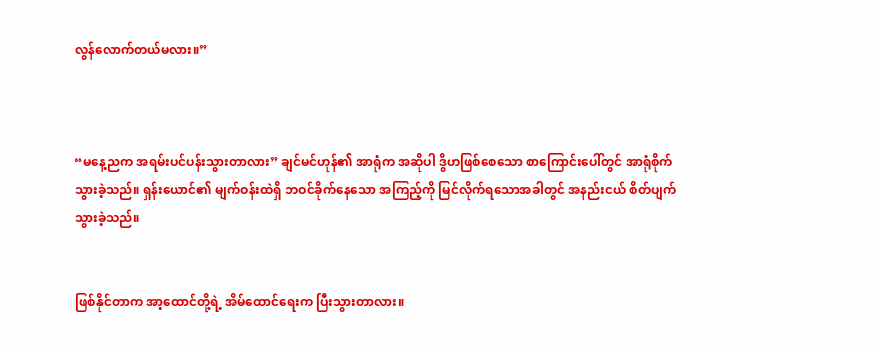လွန်လောက်တယ်မလား။”



“မနေ့ညက အရမ်းပင်ပန်းသွားတာလား” ချင်မင်ဟုန်၏ အာရုံက အဆိုပါ ဒွိဟဖြစ်စေသော စာကြောင်းပေါ်တွင် အာရုံစိုက်သွားခဲ့သည်။ ရှန်းယောင်၏ မျက်ဝန်းထဲရှိ ဘဝင်ခိုက်နေသော အကြည့်ကို မြင်လိုက်ရသောအခါတွင် အနည်းငယ် စိတ်ပျက်သွားခဲ့သည်။


ဖြစ်နိုင်တာက အာ့ထောင်တို့ရဲ့ အိမ်ထောင်ရေးက ပြီးသွားတာလား။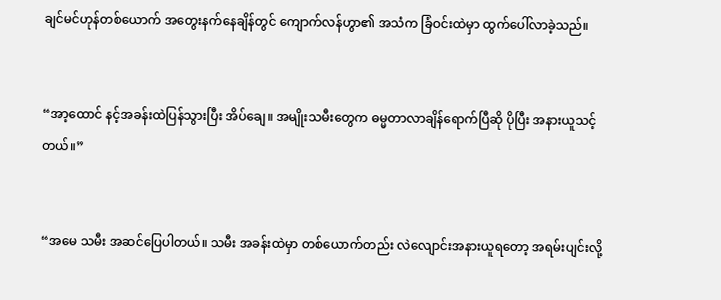ချင်မင်ဟုန်တစ်ယောက် အတွေးနက်နေချိန်တွင် ကျောက်လန်ဟွာ၏ အသံက ခြံဝင်းထဲမှာ ထွက်ပေါ်လာခဲ့သည်။


“အာ့ထောင် နင့်အခန်းထဲပြန်သွားပြီး အိပ်ချေ။ အမျိုးသမီးတွေက ဓမ္မတာလာချိန်ရောက်ပြီဆို ပိုပြီး အနားယူသင့်တယ်။”


“အမေ သမီး အဆင်ပြေပါတယ်။ သမီး အခန်းထဲမှာ တစ်ယောက်တည်း လဲလျောင်းအနားယူရတော့ အရမ်းပျင်းလို့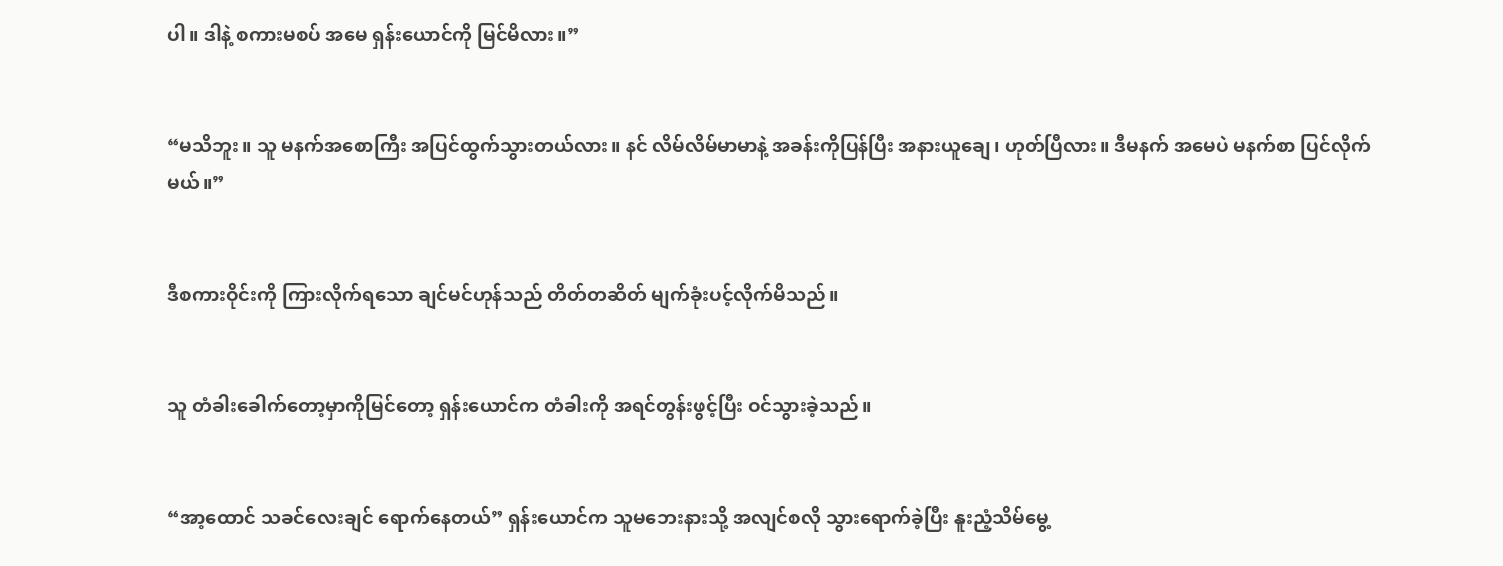ပါ။ ဒါနဲ့ စကားမစပ် အမေ ရှန်းယောင်ကို မြင်မိလား။”


“မသိဘူး။ သူ မနက်အစောကြီး အပြင်ထွက်သွားတယ်လား။ နင် လိမ်လိမ်မာမာနဲ့ အခန်းကိုပြန်ပြီး အနားယူချေ၊ ဟုတ်ပြီလား။ ဒီမနက် အမေပဲ မနက်စာ ပြင်လိုက်မယ်။”


ဒီစကားဝိုင်းကို ကြားလိုက်ရသော ချင်မင်ဟုန်သည် တိတ်တဆိတ် မျက်ခုံးပင့်လိုက်မိသည်။


သူ တံခါးခေါက်တော့မှာကိုမြင်တော့ ရှန်းယောင်က တံခါးကို အရင်တွန်းဖွင့်ပြီး ဝင်သွားခဲ့သည်။


“အာ့ထောင် သခင်လေးချင် ရောက်နေတယ်” ရှန်းယောင်က သူမဘေးနားသို့ အလျင်စလို သွားရောက်ခဲ့ပြီး နူးညံ့သိမ်မွေ့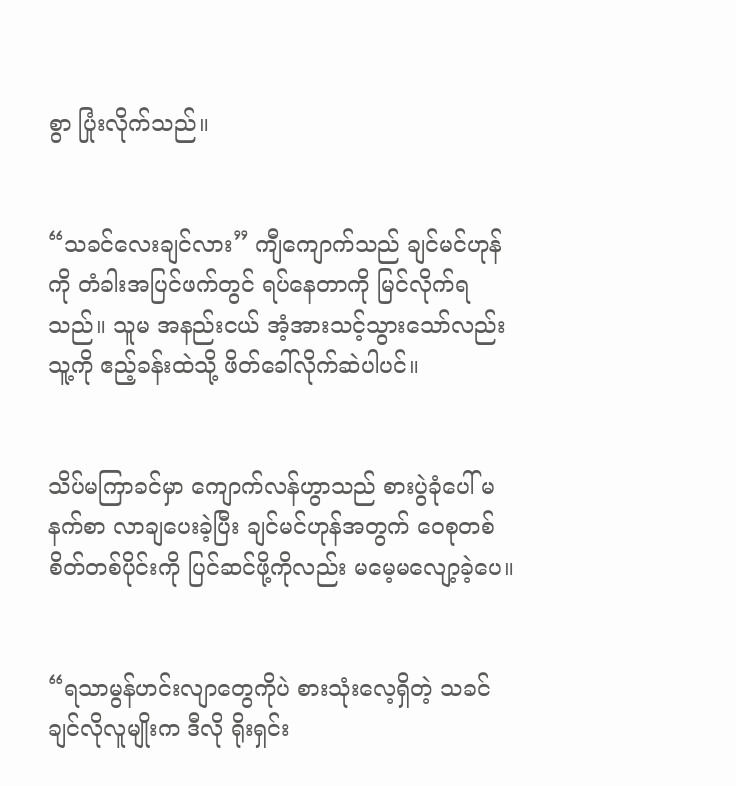စွာ ပြုံးလိုက်သည်။


“သခင်လေးချင်လား” ကျီကျောက်သည် ချင်မင်ဟုန်ကို တံခါးအပြင်ဖက်တွင် ရပ်နေတာကို မြင်လိုက်ရသည်။ သူမ အနည်းငယ် အံ့အားသင့်သွားသော်လည်း သူ့ကို ဧည့်ခန်းထဲသို့ ဖိတ်ခေါ်လိုက်ဆဲပါပင်။


သိပ်မကြာခင်မှာ ကျောက်လန်ဟွာသည် စားပွဲခုံပေါ် မနက်စာ လာချပေးခဲ့ပြီး ချင်မင်ဟုန်အတွက် ဝေစုတစ်စိတ်တစ်ပိုင်းကို ပြင်ဆင်ဖို့ကိုလည်း မမေ့မလျော့ခဲ့ပေ။


“ရသာမွန်ဟင်းလျာတွေကိုပဲ စားသုံးလေ့ရှိတဲ့ သခင်ချင်လိုလူမျိုးက ဒီလို ရိုးရှင်း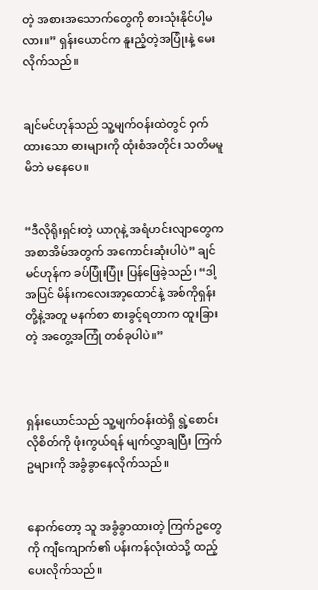တဲ့ အစားအသောက်တွေကို စားသုံးနိုင်ပါ့မလား။” ရှန်းယောင်က နူးညံ့တဲ့အပြုံးနဲ့ မေးလိုက်သည်။


ချင်မင်ဟုန်သည် သူ့မျက်ဝန်းထဲတွင် ဝှက်ထားသော ဓားများကို ထုံးစံအတိုင်း သတိမမူမိဘဲ မနေပေ။


“ဒီလိုရိုးရှင်းတဲ့ ယာဂုနဲ့ အရံဟင်းလျာတွေက အစာအိမ်အတွက် အကောင်းဆုံးပါပဲ” ချင်မင်ဟုန်က ခပ်ပြုံးပြုံး ပြန်ဖြေခဲ့သည်၊ “ဒါ့အပြင် မိန်းကလေးအာ့ထောင်နဲ့ အစ်ကိုရှန်းတို့နဲ့အတူ မနက်စာ စားခွင့်ရတာက ထူးခြားတဲ့ အတွေ့အကြုံ တစ်ခုပါပဲ။”



ရှန်းယောင်သည် သူ့မျက်ဝန်းထဲရှိ ရွဲ့စောင်းလိုစိတ်ကို ဖုံးကွယ်ရန် မျက်လွှာချပြီး ကြက်ဥများကို အခွံခွာနေလိုက်သည်။


နောက်တော့ သူ အခွံခွာထားတဲ့ ကြက်ဥတွေကို ကျီကျောက်၏ ပန်းကန်လုံးထဲသို့ ထည့်ပေးလိုက်သည်။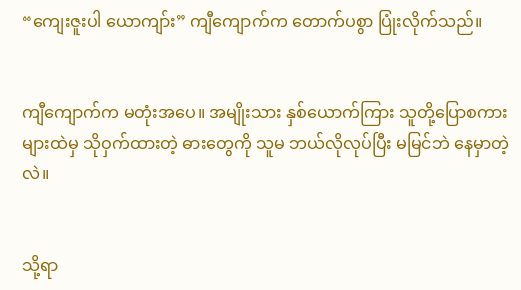“ကျေးဇူးပါ ယောကျာ်း” ကျီကျောက်က တောက်ပစွာ ပြုံးလိုက်သည်။


ကျီကျောက်က မတုံးအပေ။ အမျိုးသား နှစ်ယောက်ကြား သူတို့ပြောစကားများထဲမှ သိုဝှက်ထားတဲ့ ဓားတွေကို သူမ ဘယ်လိုလုပ်ပြီး မမြင်ဘဲ နေမှာတဲ့လဲ။


သို့ရာ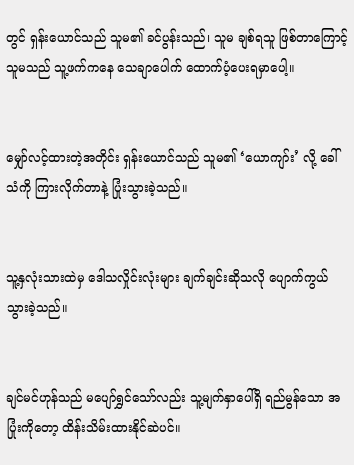တွင် ရှန်းယောင်သည် သူမ၏ ခင်ပွန်းသည်၊ သူမ ချစ်ရသူ ဖြစ်တာကြောင့် သူမသည် သူ့ဖက်ကနေ သေချာပေါက် ထောက်ပံ့ပေးရမှာပေါ့။


မျှော်လင့်ထားတဲ့အတိုင်း ရှန်းယောင်သည် သူမ၏ ‘ယောကျာ်း’ လို့ ခေါ်သံကို ကြားလိုက်တာနဲ့ ပြုံးသွားခဲ့သည်။


သူ့နှလုံးသားထဲမှ ဒေါသလှိုင်းလုံးများ ချက်ချင်းဆိုသလို ပျောက်ကွယ်သွားခဲ့သည်။


ချင်မင်ဟုန်သည် မပျော်ရွှင်သော်လည်း သူ့မျက်နှာပေါ်ရှိ ရည်မွန်သော အပြုံးကိုတော့ ထိန်းသိမ်းထားနိုင်ဆဲပင်။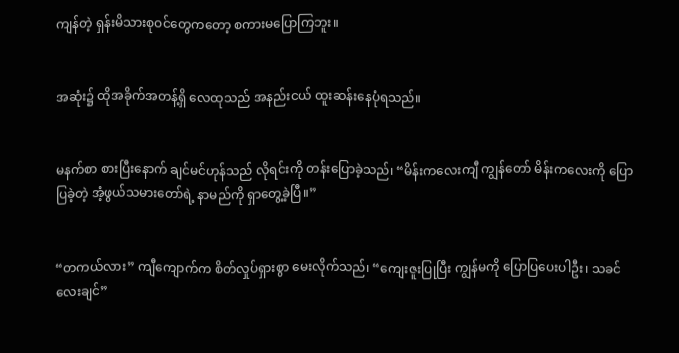ကျန်တဲ့ ရှန်းမိသားစုဝင်တွေကတော့ စကားမပြောကြဘူး။


အဆုံး၌ ထိုအခိုက်အတန့်ရှိ လေထုသည် အနည်းငယ် ထူးဆန်းနေပုံရသည်။


မနက်စာ စားပြီးနောက် ချင်မင်ဟုန်သည် လိုရင်းကို တန်းပြောခဲ့သည်၊ “မိန်းကလေးကျီ ကျွန်တော် မိန်းကလေးကို ပြောပြခဲ့တဲ့ အံ့ဖွယ်သမားတော်ရဲ့ နာမည်ကို ရှာတွေ့ခဲ့ပြီ။”


“တကယ်လား” ကျီကျောက်က စိတ်လှုပ်ရှားစွာ မေးလိုက်သည်၊ “ကျေးဇူးပြုပြီး ကျွန်မကို ပြောပြပေးပါဦး၊ သခင်လေးချင်”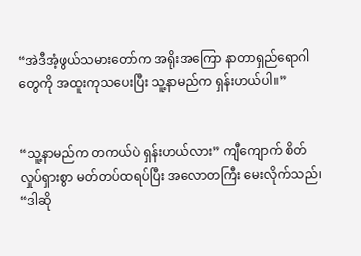“အဲဒီအံ့ဖွယ်သမားတော်က အရိုးအကြော နာတာရှည်ရောဂါတွေကို အထူးကုသပေးပြီး သူ့နာမည်က ရှန်းဟယ်ပါ။”


“သူ့နာမည်က တကယ်ပဲ ရှန်းဟယ်လား” ကျီကျောက် စိတ်လှုပ်ရှားစွာ မတ်တပ်ထရပ်ပြီး အလောတကြီး မေးလိုက်သည်၊ “ဒါဆို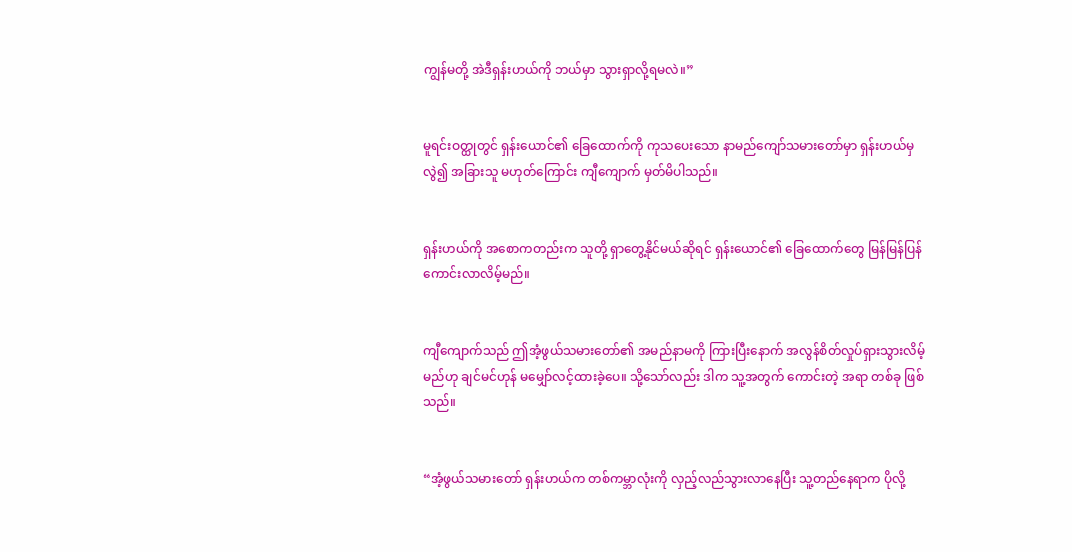ကျွန်မတို့ အဲဒီရှန်းဟယ်ကို ဘယ်မှာ သွားရှာလို့ရမလဲ။”


မူရင်းဝတ္ထုတွင် ရှန်းယောင်၏ ခြေထောက်ကို ကုသပေးသော နာမည်ကျော်သမားတော်မှာ ရှန်းဟယ်မှလွဲ၍ အခြားသူ မဟုတ်ကြောင်း ကျီကျောက် မှတ်မိပါသည်။


ရှန်းဟယ်ကို အစောကတည်းက သူတို့ ရှာတွေ့နိုင်မယ်ဆိုရင် ရှန်းယောင်၏ ခြေထောက်တွေ မြန်မြန်ပြန်ကောင်းလာလိမ့်မည်။


ကျီကျောက်သည် ဤအံ့ဖွယ်သမားတော်၏ အမည်နာမကို ကြားပြီးနောက် အလွန်စိတ်လှုပ်ရှားသွားလိမ့်မည်ဟု ချင်မင်ဟုန် မမျှော်လင့်ထားခဲ့ပေ။ သို့သော်လည်း ဒါက သူ့အတွက် ကောင်းတဲ့ အရာ တစ်ခု ဖြစ်သည်။


“အံ့ဖွယ်သမားတော် ရှန်းဟယ်က တစ်ကမ္ဘာလုံးကို လှည့်လည်သွားလာနေပြီး သူ့တည်နေရာက ပိုလို့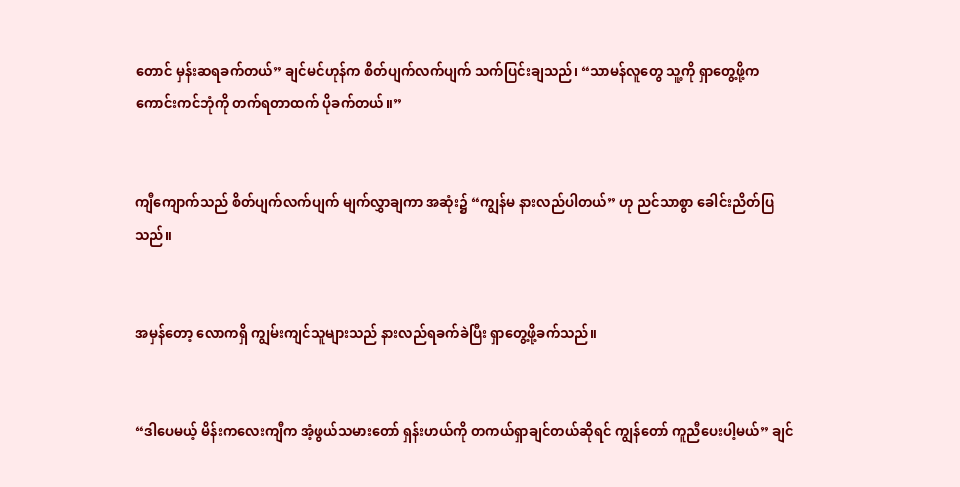တောင် မှန်းဆရခက်တယ်” ချင်မင်ဟုန်က စိတ်ပျက်လက်ပျက် သက်ပြင်းချသည်၊ “သာမန်လူတွေ သူ့ကို ရှာတွေ့ဖို့က ကောင်းကင်ဘုံကို တက်ရတာထက် ပိုခက်တယ်။”


ကျီကျောက်သည် စိတ်ပျက်လက်ပျက် မျက်လွှာချကာ အဆုံး၌ “ကျွန်မ နားလည်ပါတယ်” ဟု ညင်သာစွာ ခေါင်းညိတ်ပြသည်။


အမှန်တော့ လောကရှိ ကျွမ်းကျင်သူများသည် နားလည်ရခက်ခဲပြီး ရှာတွေ့ဖို့ခက်သည်။


“ဒါပေမယ့် မိန်းကလေးကျီက အံ့ဖွယ်သမားတော် ရှန်းဟယ်ကို တကယ်ရှာချင်တယ်ဆိုရင် ကျွန်တော် ကူညီပေးပါ့မယ်” ချင်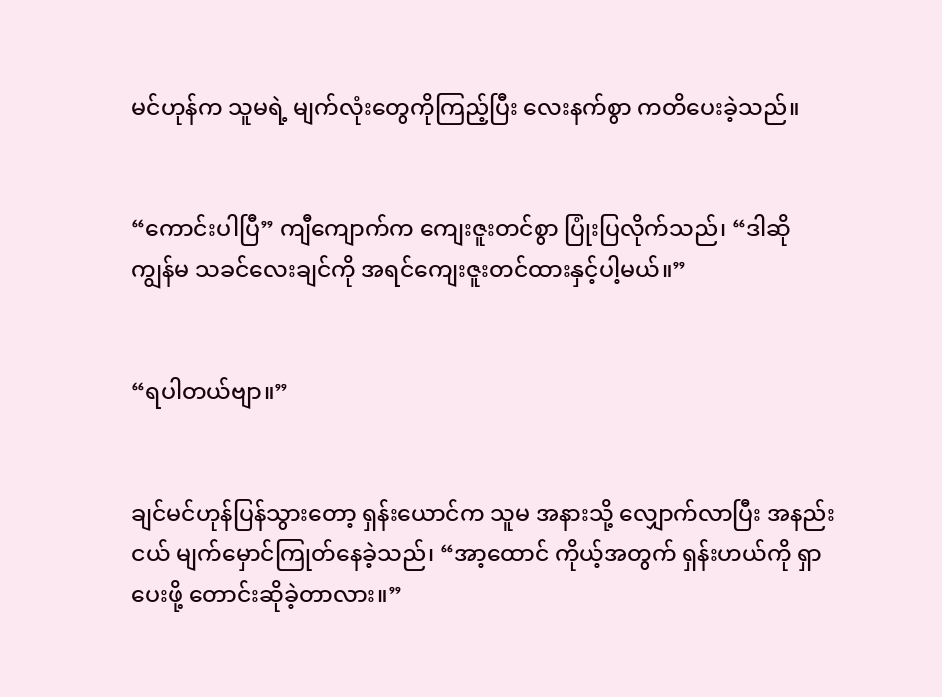မင်ဟုန်က သူမရဲ့ မျက်လုံးတွေကိုကြည့်ပြီး လေးနက်စွာ ကတိပေးခဲ့သည်။


“ကောင်းပါပြီ” ကျီကျောက်က ကျေးဇူးတင်စွာ ပြုံးပြလိုက်သည်၊ “ဒါဆို ကျွန်မ သခင်လေးချင်ကို အရင်ကျေးဇူးတင်ထားနှင့်ပါ့မယ်။”


“ရပါတယ်ဗျာ။”


ချင်မင်ဟုန်ပြန်သွားတော့ ရှန်းယောင်က သူမ အနားသို့ လျှောက်လာပြီး အနည်းငယ် မျက်မှောင်ကြုတ်နေခဲ့သည်၊ “အာ့ထောင် ကိုယ့်အတွက် ရှန်းဟယ်ကို ရှာပေးဖို့ တောင်းဆိုခဲ့တာလား။”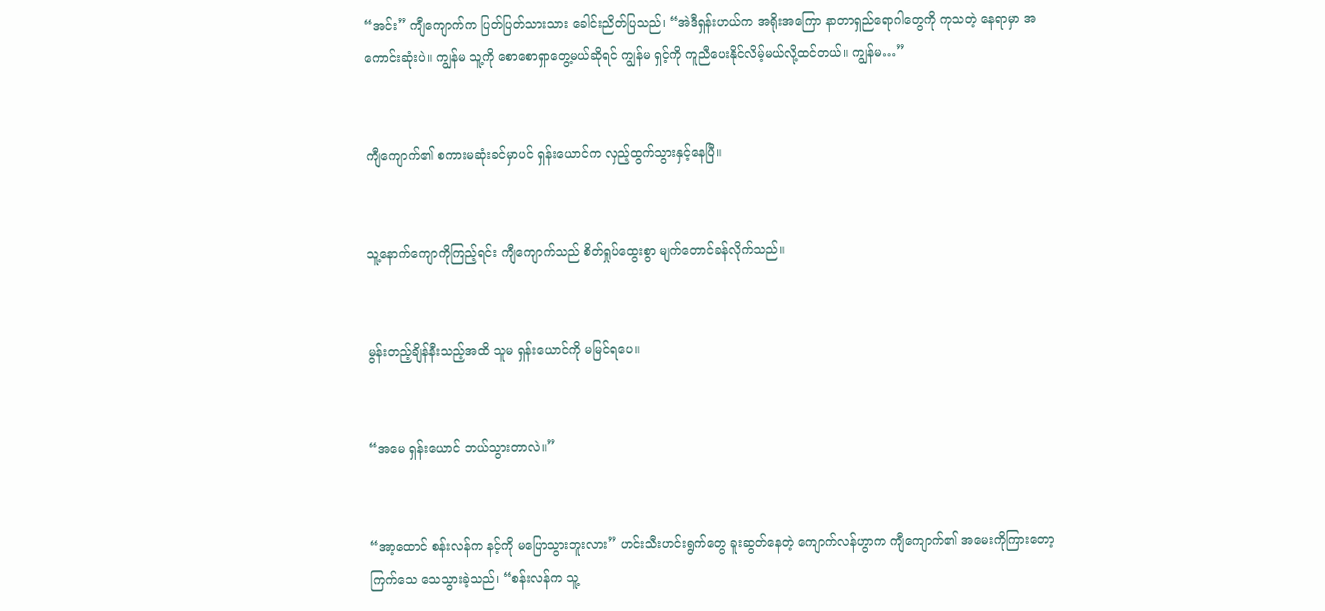“အင်း” ကျီကျောက်က ပြတ်ပြတ်သားသား ခေါင်းညိတ်ပြသည်၊ “အဲဒီရှန်းဟယ်က အရိုးအကြော နာတာရှည်ရောဂါတွေကို ကုသတဲ့ နေရာမှာ အကောင်းဆုံးပဲ။ ကျွန်မ သူ့ကို စောစောရှာတွေ့မယ်ဆိုရင် ကျွန်မ ရှင့်ကို ကူညီပေးနိုင်လိမ့်မယ်လို့ထင်တယ်။ ကျွန်မ…”


ကျီကျောက်၏ စကားမဆုံးခင်မှာပင် ရှန်းယောင်က လှည့်ထွက်သွားနှင့်နေပြီ။


သူ့နောက်ကျောကိုကြည့်ရင်း ကျီကျောက်သည် စိတ်ရှုပ်ထွေးစွာ မျက်တောင်ခန်လိုက်သည်။


မွန်းတည့်ချိန်နီးသည့်အထိ သူမ ရှန်းယောင်ကို မမြင်ရပေ။


“အမေ ရှန်းယောင် ဘယ်သွားတာလဲ။”


“အာ့ထောင် စန်းလန်က နင့်ကို မပြောသွားဘူးလား” ဟင်းသီးဟင်းရွက်တွေ ခူးဆွတ်နေတဲ့ ကျောက်လန်ဟွာက ကျီကျောက်၏ အမေးကိုကြားတော့ ကြက်သေ သေသွားခဲ့သည်၊ “စန်းလန်က သူ့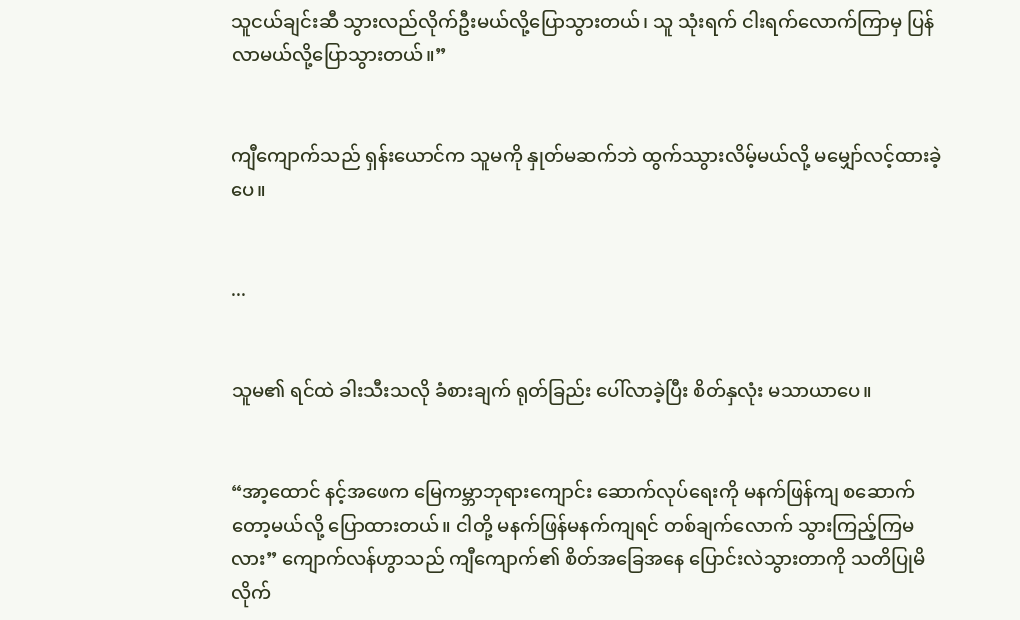သူငယ်ချင်းဆီ သွားလည်လိုက်ဦးမယ်လို့ပြောသွားတယ်၊ သူ သုံးရက် ငါးရက်လောက်ကြာမှ ပြန်လာမယ်လို့ပြောသွားတယ်။”


ကျီကျောက်သည် ရှန်းယောင်က သူမကို နှုတ်မဆက်ဘဲ ထွက်ဿွားလိမ့်မယ်လို့ မမျှော်လင့်ထားခဲ့ပေ။


...


သူမ၏ ရင်ထဲ ခါးသီးသလို ခံစားချက် ရုတ်ခြည်း ပေါ်လာခဲ့ပြီး စိတ်နှလုံး မသာယာပေ။


“အာ့ထောင် နင့်အဖေက မြေကမ္ဘာဘုရားကျောင်း ဆောက်လုပ်ရေးကို မနက်ဖြန်ကျ စဆောက်တော့မယ်လို့ ပြောထားတယ်။ ငါတို့ မနက်ဖြန်မနက်ကျရင် တစ်ချက်လောက် သွားကြည့်ကြမလား” ကျောက်လန်ဟွာသည် ကျီကျောက်၏ စိတ်အခြေအနေ ပြောင်းလဲသွားတာကို သတိပြုမိလိုက်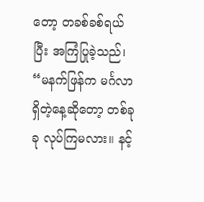တော့ တခစ်ခစ်ရယ်ပြီး အကြံပြုခဲ့သည်၊ “မနက်ဖြန်က မင်္ဂလာရှိတဲ့နေ့ဆိုတော့ တစ်ခုခု လုပ်ကြမလား။ နင့်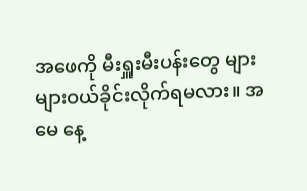အဖေကို မီးရှူးမီးပန်းတွေ များများဝယ်ခိုင်းလိုက်ရမလား။ အမေ နေ့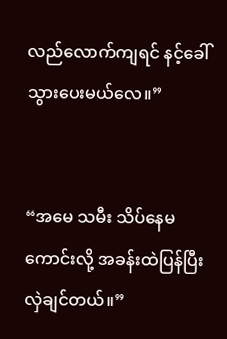လည်လောက်ကျရင် နင့်ခေါ်သွားပေးမယ်လေ။”


“အမေ သမီး သိပ်နေမကောင်းလို့ အခန်းထဲပြန်ပြီး လှဲချင်တယ်။”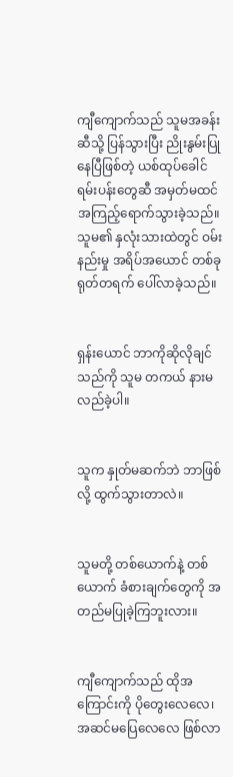ကျီကျောက်သည် သူမအခန်းဆီသို့ ပြန်သွားပြီး ညိုးနွမ်းပြုနေပြီဖြစ်တဲ့ ယစ်ထုပ်ခေါင်ရမ်းပန်းတွေဆီ အမှတ်မထင် အကြည့်ရောက်သွားခဲ့သည်။ သူမ၏ နှလုံးသားထဲတွင် ဝမ်းနည်းမှု အရိပ်အယောင် တစ်ခု ရုတ်တရက် ပေါ်လာခဲ့သည်။


ရှန်းယောင် ဘာကိုဆိုလိုချင်သည်ကို သူမ တကယ် နားမလည်ခဲ့ပါ။


သူက နှုတ်မဆက်ဘဲ ဘာဖြစ်လို့ ထွက်သွားတာလဲ။


သူမတို့ တစ်ယောက်နဲ့ တစ်ယောက် ခံစားချက်တွေကို အတည်မပြုခဲ့ကြဘူးလား။


ကျီကျောက်သည် ထိုအကြောင်းကို ပိုတွေးလေလေ၊ အဆင်မပြေလေလေ ဖြစ်လာ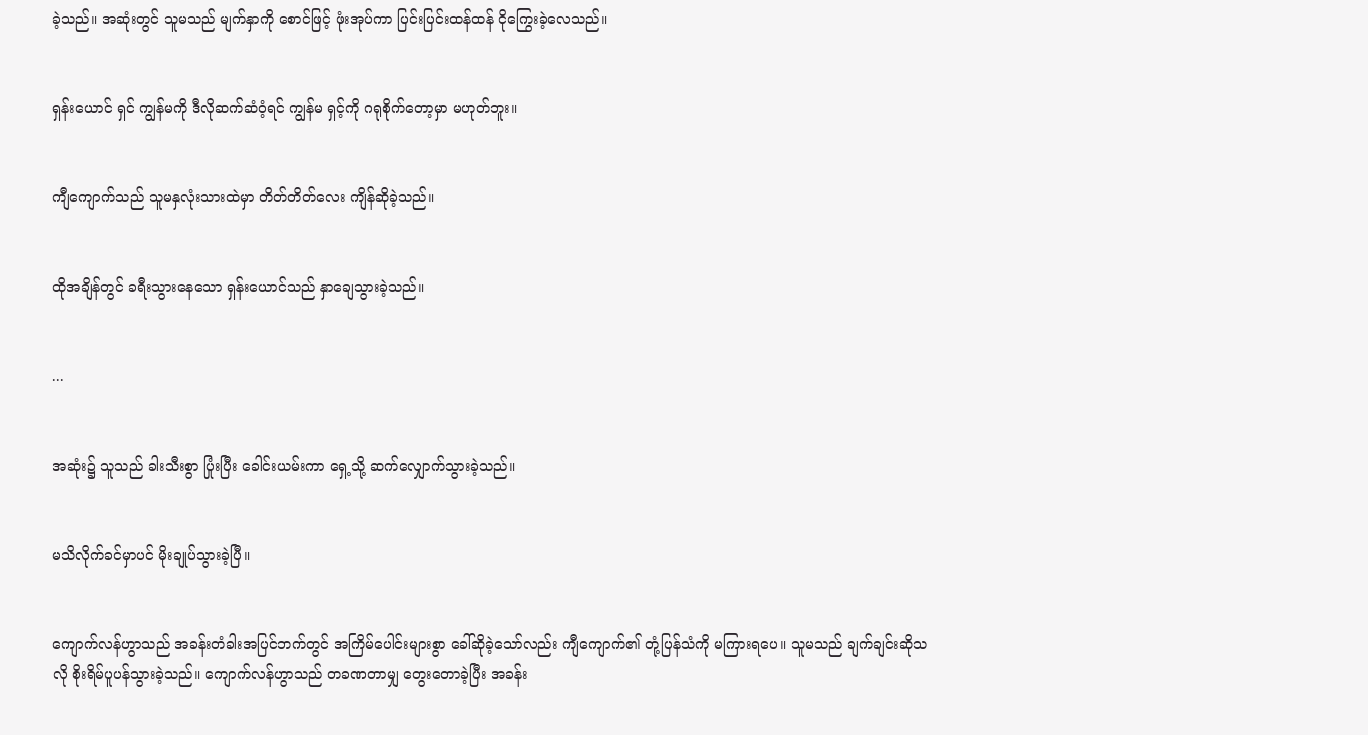ခဲ့သည်။ အဆုံးတွင် သူမသည် မျက်နှာကို စောင်ဖြင့် ဖုံးအုပ်ကာ ပြင်းပြင်းထန်ထန် ငိုကြွေးခဲ့လေသည်။


ရှန်းယောင် ရှင် ကျွန်မကို ဒီလိုဆက်ဆံဝံ့ရင် ကျွန်မ ရှင့်ကို ဂရုစိုက်တော့မှာ မဟုတ်ဘူး။


ကျီကျောက်သည် သူမနှလုံးသားထဲမှာ တိတ်တိတ်လေး ကျိန်ဆိုခဲ့သည်။


ထိုအချိန်တွင် ခရီးသွားနေသော ရှန်းယောင်သည် နှာချေသွားခဲ့သည်။


...


အဆုံး၌ သူသည် ခါးသီးစွာ ပြုံးပြီး ခေါင်းယမ်းကာ ရှေ့သို့ ဆက်လျှောက်သွားခဲ့သည်။


မသိလိုက်ခင်မှာပင် မိုးချုပ်သွားခဲ့ပြီ။


ကျောက်လန်ဟွာသည် အခန်းတံခါးအပြင်ဘက်တွင် အကြိမ်ပေါင်းများစွာ ခေါ်ဆိုခဲ့သော်လည်း ကျီကျောက်၏ တုံ့ပြန်သံကို မကြားရပေ။ သူမသည် ချက်ချင်းဆိုသလို စိုးရိမ်ပူပန်သွားခဲ့သည်။ ကျောက်လန်ဟွာသည် တခဏတာမျှ တွေးတောခဲ့ပြီး အခန်း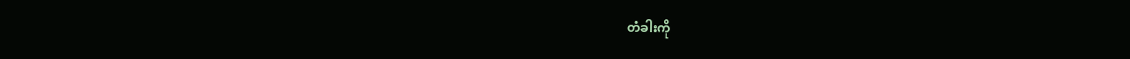တံခါးကို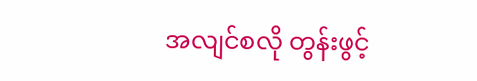အလျင်စလို တွန်းဖွင့်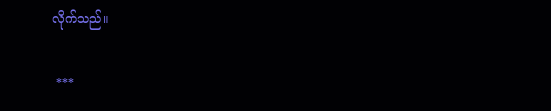လိုက်သည်။

 ***